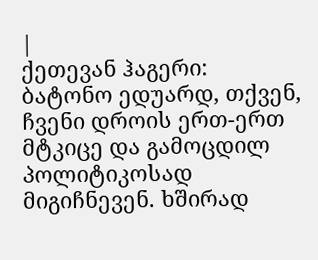|
ქეთევან ჰაგერი:
ბატონო ედუარდ, თქვენ, ჩვენი დროის ერთ-ერთ მტკიცე და გამოცდილ პოლიტიკოსად მიგიჩნევენ. ხშირად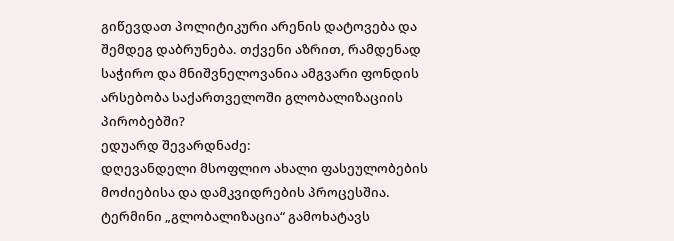გიწევდათ პოლიტიკური არენის დატოვება და შემდეგ დაბრუნება. თქვენი აზრით, რამდენად საჭირო და მნიშვნელოვანია ამგვარი ფონდის არსებობა საქართველოში გლობალიზაციის პირობებში?
ედუარდ შევარდნაძე:
დღევანდელი მსოფლიო ახალი ფასეულობების მოძიებისა და დამკვიდრების პროცესშია. ტერმინი „გლობალიზაცია“ გამოხატავს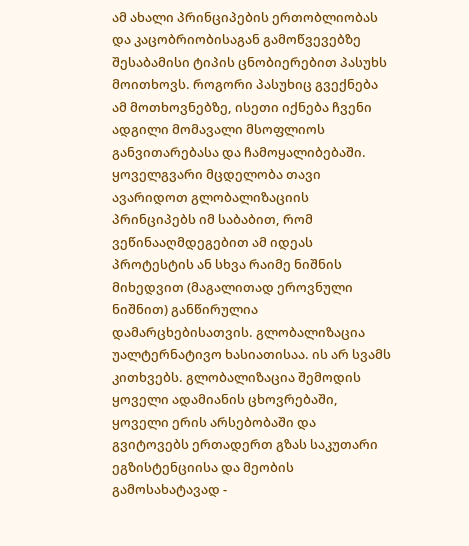ამ ახალი პრინციპების ერთობლიობას და კაცობრიობისაგან გამოწვევებზე შესაბამისი ტიპის ცნობიერებით პასუხს მოითხოვს. როგორი პასუხიც გვექნება ამ მოთხოვნებზე, ისეთი იქნება ჩვენი ადგილი მომავალი მსოფლიოს განვითარებასა და ჩამოყალიბებაში. ყოველგვარი მცდელობა თავი ავარიდოთ გლობალიზაციის პრინციპებს იმ საბაბით, რომ ვეწინააღმდეგებით ამ იდეას პროტესტის ან სხვა რაიმე ნიშნის მიხედვით (მაგალითად ეროვნული ნიშნით) განწირულია დამარცხებისათვის. გლობალიზაცია უალტერნატივო ხასიათისაა. ის არ სვამს კითხვებს. გლობალიზაცია შემოდის ყოველი ადამიანის ცხოვრებაში, ყოველი ერის არსებობაში და გვიტოვებს ერთადერთ გზას საკუთარი ეგზისტენციისა და მეობის გამოსახატავად -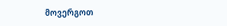მოვერგოთ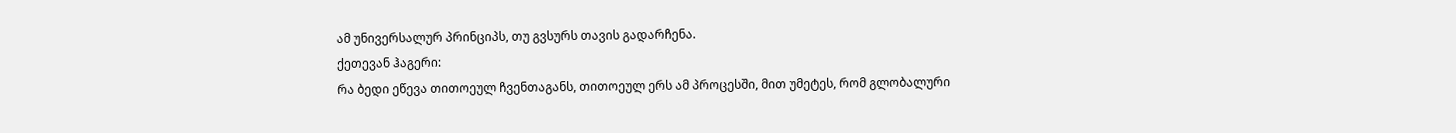ამ უნივერსალურ პრინციპს, თუ გვსურს თავის გადარჩენა.
ქეთევან ჰაგერი:
რა ბედი ეწევა თითოეულ ჩვენთაგანს, თითოეულ ერს ამ პროცესში, მით უმეტეს, რომ გლობალური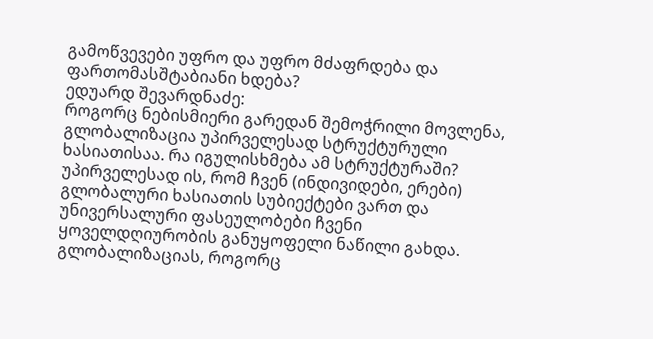გამოწვევები უფრო და უფრო მძაფრდება და ფართომასშტაბიანი ხდება?
ედუარდ შევარდნაძე:
როგორც ნებისმიერი გარედან შემოჭრილი მოვლენა, გლობალიზაცია უპირველესად სტრუქტურული ხასიათისაა. რა იგულისხმება ამ სტრუქტურაში? უპირველესად ის, რომ ჩვენ (ინდივიდები, ერები) გლობალური ხასიათის სუბიექტები ვართ და უნივერსალური ფასეულობები ჩვენი ყოველდღიურობის განუყოფელი ნაწილი გახდა. გლობალიზაციას, როგორც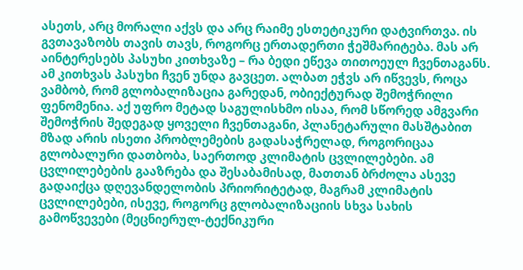ასეთს, არც მორალი აქვს და არც რაიმე ესთეტიკური დატვირთვა. ის გვთავაზობს თავის თავს, როგორც ერთადერთი ჭეშმარიტება. მას არ აინტერესებს პასუხი კითხვაზე – რა ბედი ეწევა თითოეულ ჩვენთაგანს. ამ კითხვას პასუხი ჩვენ უნდა გავცეთ. ალბათ ეჭვს არ იწვევს, როცა ვამბობ, რომ გლობალიზაცია გარედან, ობიექტურად შემოჭრილი ფენომენია. აქ უფრო მეტად საგულისხმო ისაა, რომ სწორედ ამგვარი შემოჭრის შედეგად ყოველი ჩვენთაგანი, პლანეტარული მასშტაბით მზად არის ისეთი პრობლემების გადასაჭრელად, როგორიცაა გლობალური დათბობა, საერთოდ კლიმატის ცვლილებები. ამ ცვლილებების გააზრება და შესაბამისად, მათთან ბრძოლა ასევე გადაიქცა დღევანდელობის პრიორიტეტად, მაგრამ კლიმატის ცვლილებები, ისევე, როგორც გლობალიზაციის სხვა სახის გამოწვევები (მეცნიერულ-ტექნიკური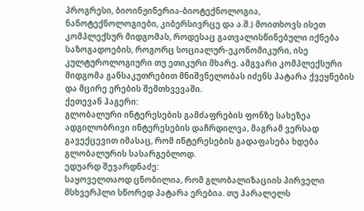პროგრესი, ბიოინჟინერია-ბიოტექნოლოგია, ნანოტექნოლოგიები, კიბერსივრცე და ა.შ.) მოითხოვს ისეთ კომპლექსურ მიდგომას, როდესაც გათვალისწინებული იქნება საზოგადოების, როგორც სოციალურ-ეკონომიკური, ისე კულტუროლოგიური თუ ეთიკური მხარე. ამგვარი კომპლექსური მიდგომა განსაკუთრებით მნიშვნელობას იძენს პატარა ქვეყნების და მცირე ერების შემთხვევაში.
ქეთევან ჰაგერი:
გლობალური ინტერესების გამძაფრების ფონზე სახეზეა ადგილობრივი ინტერესების დაჩრდილვა, მაგრამ ვერსად გავექცევით იმასაც, რომ ინტერესების გადაფასება ხდება გლობალურის სასარგებლოდ.
ედუარდ შევარდნაძე:
საყოველთაოდ ცნობილია, რომ გლობალიზაციის პირველი მსხვერპლი სწორედ პატარა ერებია. თუ პარალელს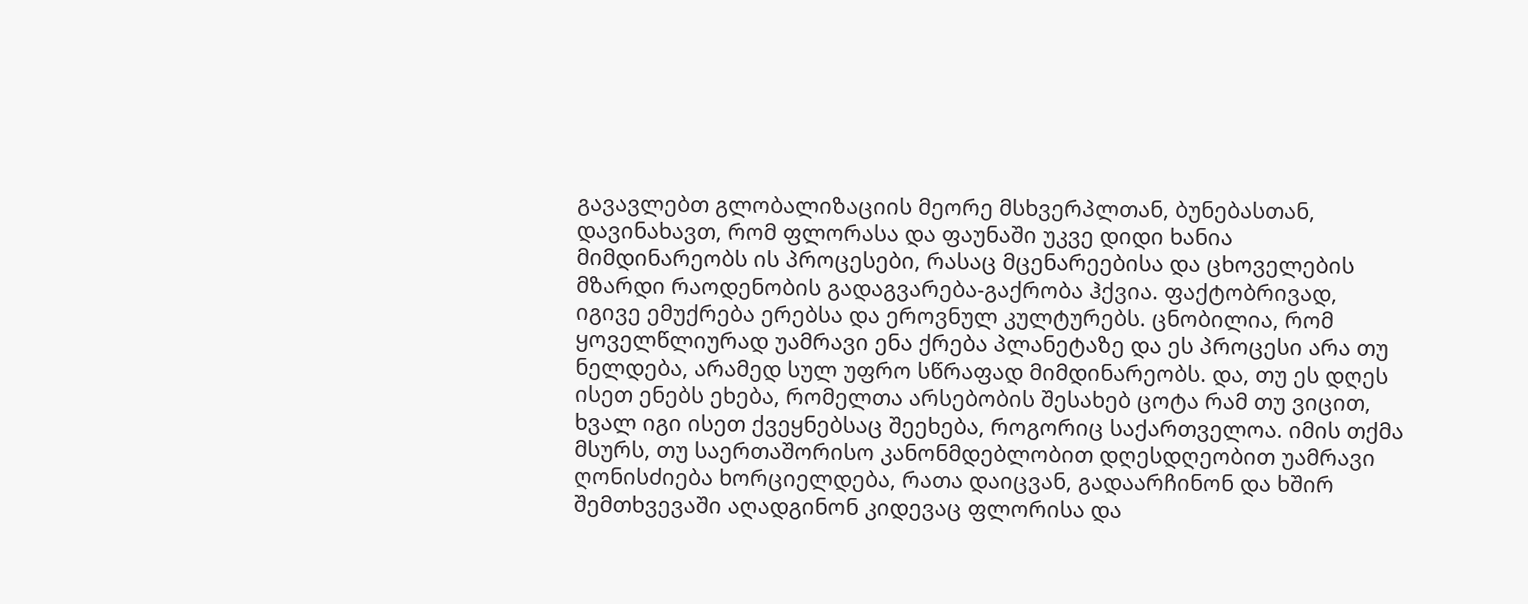გავავლებთ გლობალიზაციის მეორე მსხვერპლთან, ბუნებასთან, დავინახავთ, რომ ფლორასა და ფაუნაში უკვე დიდი ხანია მიმდინარეობს ის პროცესები, რასაც მცენარეებისა და ცხოველების მზარდი რაოდენობის გადაგვარება-გაქრობა ჰქვია. ფაქტობრივად, იგივე ემუქრება ერებსა და ეროვნულ კულტურებს. ცნობილია, რომ ყოველწლიურად უამრავი ენა ქრება პლანეტაზე და ეს პროცესი არა თუ ნელდება, არამედ სულ უფრო სწრაფად მიმდინარეობს. და, თუ ეს დღეს ისეთ ენებს ეხება, რომელთა არსებობის შესახებ ცოტა რამ თუ ვიცით, ხვალ იგი ისეთ ქვეყნებსაც შეეხება, როგორიც საქართველოა. იმის თქმა მსურს, თუ საერთაშორისო კანონმდებლობით დღესდღეობით უამრავი ღონისძიება ხორციელდება, რათა დაიცვან, გადაარჩინონ და ხშირ შემთხვევაში აღადგინონ კიდევაც ფლორისა და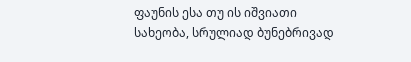ფაუნის ესა თუ ის იშვიათი სახეობა, სრულიად ბუნებრივად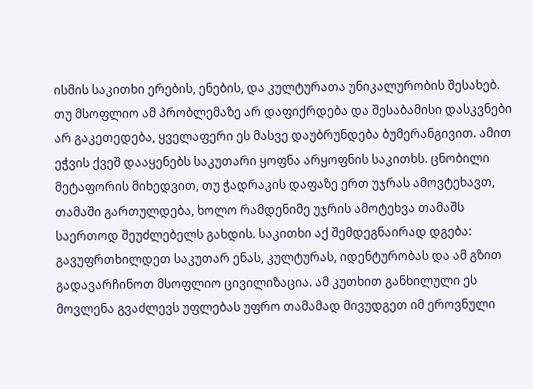ისმის საკითხი ერების, ენების, და კულტურათა უნიკალურობის შესახებ. თუ მსოფლიო ამ პრობლემაზე არ დაფიქრდება და შესაბამისი დასკვნები არ გაკეთედება, ყველაფერი ეს მასვე დაუბრუნდება ბუმერანგივით. ამით ეჭვის ქვეშ დააყენებს საკუთარი ყოფნა არყოფნის საკითხს. ცნობილი მეტაფორის მიხედვით, თუ ჭადრაკის დაფაზე ერთ უჯრას ამოვტეხავთ, თამაში გართულდება, ხოლო რამდენიმე უჯრის ამოტეხვა თამაშს საერთოდ შეუძლებელს გახდის. საკითხი აქ შემდეგნაირად დგება: გავუფრთხილდეთ საკუთარ ენას, კულტურას, იდენტურობას და ამ გზით გადავარჩინოთ მსოფლიო ცივილიზაცია. ამ კუთხით განხილული ეს მოვლენა გვაძლევს უფლებას უფრო თამამად მივუდგეთ იმ ეროვნული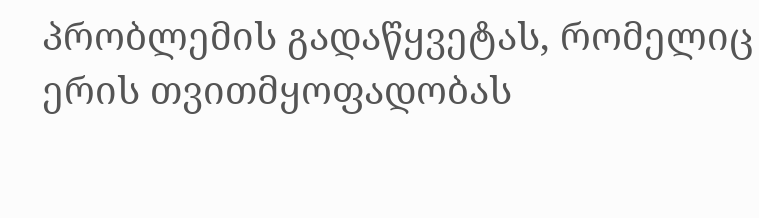პრობლემის გადაწყვეტას, რომელიც ერის თვითმყოფადობას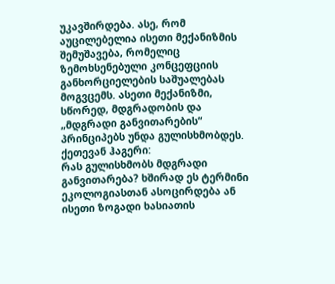უკავშირდება. ასე, რომ აუცილებელია ისეთი მექანიზმის შემუშავება, რომელიც ზემოხსენებული კონცეფციის განხორციელების საშუალებას მოგვცემს. ასეთი მექანიზმი, სწორედ, მდგრადობის და „მდგრადი განვითარების“ პრინციპებს უნდა გულისხმობდეს.
ქეთევან ჰაგერი:
რას გულისხმობს მდგრადი განვითარება? ხშირად ეს ტერმინი ეკოლოგიასთან ასოცირდება ან ისეთი ზოგადი ხასიათის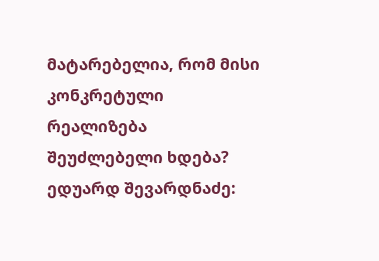მატარებელია, რომ მისი კონკრეტული რეალიზება შეუძლებელი ხდება?
ედუარდ შევარდნაძე: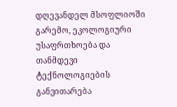დღევანდელ მსოფლიოში გარემო, ეკოლოგიური უსაფრთხოება და თანმდევი ტექნოლოგიების განვითარება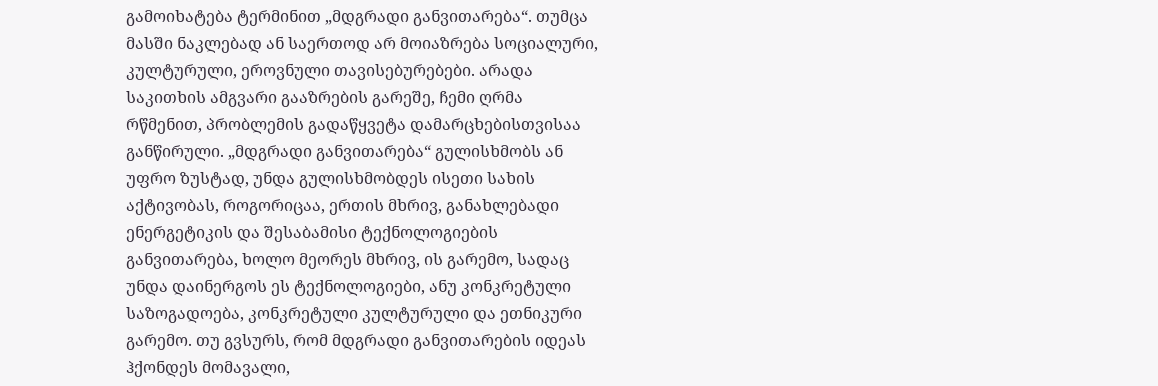გამოიხატება ტერმინით „მდგრადი განვითარება“. თუმცა მასში ნაკლებად ან საერთოდ არ მოიაზრება სოციალური, კულტურული, ეროვნული თავისებურებები. არადა საკითხის ამგვარი გააზრების გარეშე, ჩემი ღრმა რწმენით, პრობლემის გადაწყვეტა დამარცხებისთვისაა განწირული. „მდგრადი განვითარება“ გულისხმობს ან უფრო ზუსტად, უნდა გულისხმობდეს ისეთი სახის აქტივობას, როგორიცაა, ერთის მხრივ, განახლებადი ენერგეტიკის და შესაბამისი ტექნოლოგიების განვითარება, ხოლო მეორეს მხრივ, ის გარემო, სადაც უნდა დაინერგოს ეს ტექნოლოგიები, ანუ კონკრეტული საზოგადოება, კონკრეტული კულტურული და ეთნიკური გარემო. თუ გვსურს, რომ მდგრადი განვითარების იდეას ჰქონდეს მომავალი,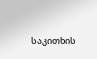საკითხის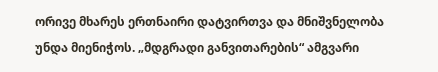ორივე მხარეს ერთნაირი დატვირთვა და მნიშვნელობა უნდა მიენიჭოს. „მდგრადი განვითარების“ ამგვარი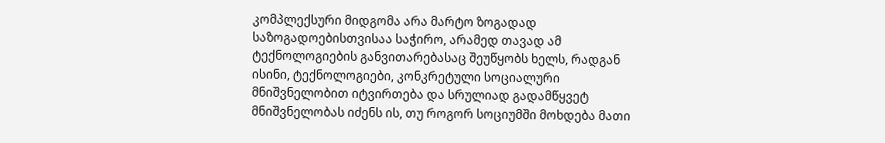კომპლექსური მიდგომა არა მარტო ზოგადად საზოგადოებისთვისაა საჭირო, არამედ თავად ამ ტექნოლოგიების განვითარებასაც შეუწყობს ხელს, რადგან ისინი, ტექნოლოგიები, კონკრეტული სოციალური მნიშვნელობით იტვირთება და სრულიად გადამწყვეტ მნიშვნელობას იძენს ის, თუ როგორ სოციუმში მოხდება მათი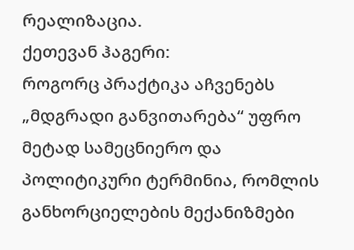რეალიზაცია.
ქეთევან ჰაგერი:
როგორც პრაქტიკა აჩვენებს „მდგრადი განვითარება“ უფრო მეტად სამეცნიერო და პოლიტიკური ტერმინია, რომლის განხორციელების მექანიზმები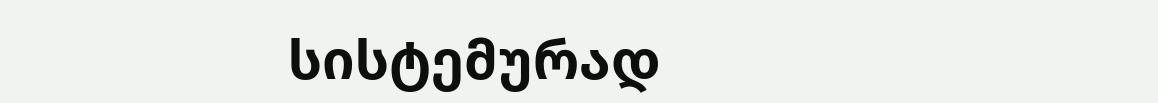სისტემურად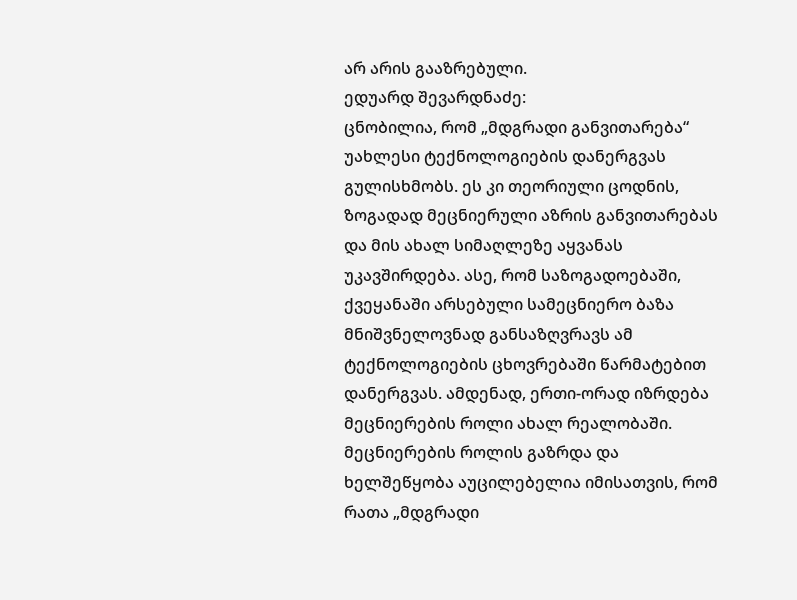არ არის გააზრებული.
ედუარდ შევარდნაძე:
ცნობილია, რომ „მდგრადი განვითარება“ უახლესი ტექნოლოგიების დანერგვას გულისხმობს. ეს კი თეორიული ცოდნის, ზოგადად მეცნიერული აზრის განვითარებას და მის ახალ სიმაღლეზე აყვანას უკავშირდება. ასე, რომ საზოგადოებაში, ქვეყანაში არსებული სამეცნიერო ბაზა მნიშვნელოვნად განსაზღვრავს ამ ტექნოლოგიების ცხოვრებაში წარმატებით დანერგვას. ამდენად, ერთი-ორად იზრდება მეცნიერების როლი ახალ რეალობაში. მეცნიერების როლის გაზრდა და ხელშეწყობა აუცილებელია იმისათვის, რომ რათა „მდგრადი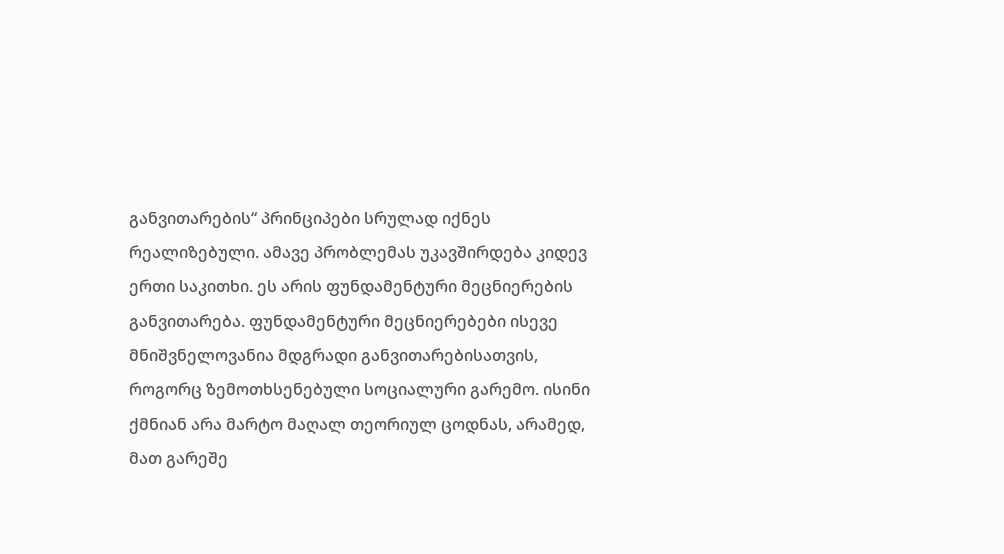განვითარების“ პრინციპები სრულად იქნეს რეალიზებული. ამავე პრობლემას უკავშირდება კიდევ ერთი საკითხი. ეს არის ფუნდამენტური მეცნიერების განვითარება. ფუნდამენტური მეცნიერებები ისევე მნიშვნელოვანია მდგრადი განვითარებისათვის, როგორც ზემოთხსენებული სოციალური გარემო. ისინი ქმნიან არა მარტო მაღალ თეორიულ ცოდნას, არამედ, მათ გარეშე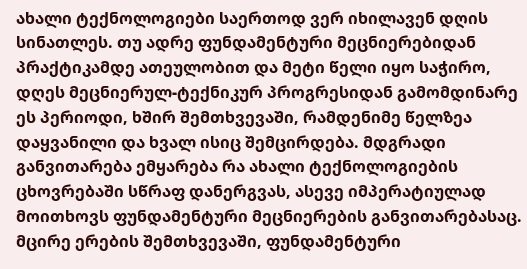ახალი ტექნოლოგიები საერთოდ ვერ იხილავენ დღის სინათლეს. თუ ადრე ფუნდამენტური მეცნიერებიდან პრაქტიკამდე ათეულობით და მეტი წელი იყო საჭირო, დღეს მეცნიერულ-ტექნიკურ პროგრესიდან გამომდინარე ეს პერიოდი, ხშირ შემთხვევაში, რამდენიმე წელზეა დაყვანილი და ხვალ ისიც შემცირდება. მდგრადი განვითარება ემყარება რა ახალი ტექნოლოგიების ცხოვრებაში სწრაფ დანერგვას, ასევე იმპერატიულად მოითხოვს ფუნდამენტური მეცნიერების განვითარებასაც. მცირე ერების შემთხვევაში, ფუნდამენტური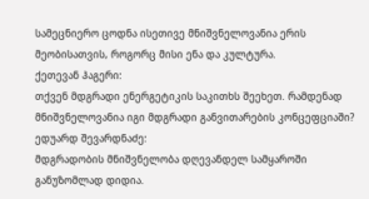სამეცნიერო ცოდნა ისეთივე მნიშვნელოვანია ერის მეობისათვის, როგორც მისი ენა და კულტურა.
ქეთევან ჰაგერი:
თქვენ მდგრადი ენერგეტიკის საკითხს შეეხეთ. რამდენად მნიშვნელოვანია იგი მდგრადი განვითარების კონცეფციაში?
ედუარდ შევარდნაძე:
მდგრადობის მნიშვნელობა დღევანდელ სამყაროში განუზომლად დიდია.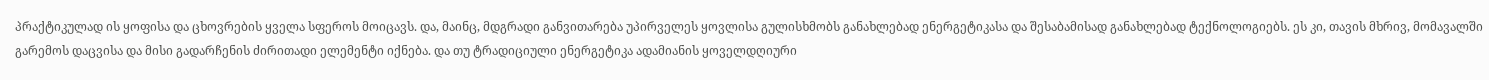პრაქტიკულად ის ყოფისა და ცხოვრების ყველა სფეროს მოიცავს. და, მაინც, მდგრადი განვითარება უპირველეს ყოვლისა გულისხმობს განახლებად ენერგეტიკასა და შესაბამისად განახლებად ტექნოლოგიებს. ეს კი, თავის მხრივ, მომავალში გარემოს დაცვისა და მისი გადარჩენის ძირითადი ელემენტი იქნება. და თუ ტრადიციული ენერგეტიკა ადამიანის ყოველდღიური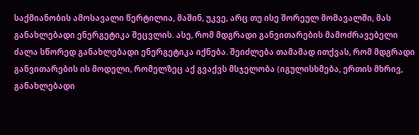საქმიანობის ამოსავალი წერტილია, მაშინ, უკვე, არც თუ ისე შორეულ მომავალში, მას განახლებადი ენერგეტიკა შეცვლის. ასე, რომ მდგრადი განვითარების მამოძრავებელი ძალა სწორედ განახლებადი ენერგეტიკა იქნება. შეიძლება თამამად ითქვას, რომ მდგრადი განვითარების ის მოდელი, რომელზეც აქ გვაქვს მსჯელობა (იგულისხმება, ერთის მხრივ, განახლებადი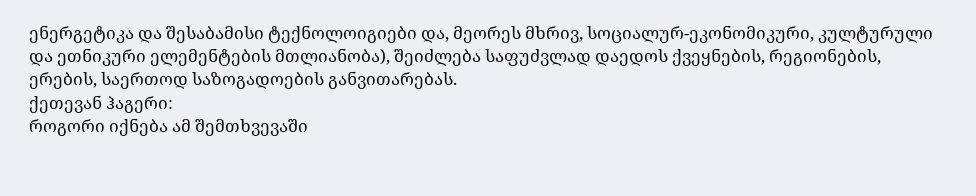ენერგეტიკა და შესაბამისი ტექნოლოიგიები და, მეორეს მხრივ, სოციალურ-ეკონომიკური, კულტურული და ეთნიკური ელემენტების მთლიანობა), შეიძლება საფუძვლად დაედოს ქვეყნების, რეგიონების, ერების, საერთოდ საზოგადოების განვითარებას.
ქეთევან ჰაგერი:
როგორი იქნება ამ შემთხვევაში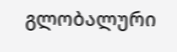გლობალური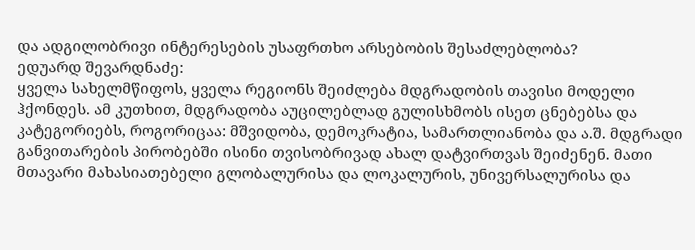და ადგილობრივი ინტერესების უსაფრთხო არსებობის შესაძლებლობა?
ედუარდ შევარდნაძე:
ყველა სახელმწიფოს, ყველა რეგიონს შეიძლება მდგრადობის თავისი მოდელი ჰქონდეს. ამ კუთხით, მდგრადობა აუცილებლად გულისხმობს ისეთ ცნებებსა და კატეგორიებს, როგორიცაა: მშვიდობა, დემოკრატია, სამართლიანობა და ა.შ. მდგრადი განვითარების პირობებში ისინი თვისობრივად ახალ დატვირთვას შეიძენენ. მათი მთავარი მახასიათებელი გლობალურისა და ლოკალურის, უნივერსალურისა და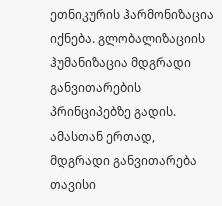ეთნიკურის ჰარმონიზაცია იქნება. გლობალიზაციის ჰუმანიზაცია მდგრადი განვითარების პრინციპებზე გადის. ამასთან ერთად, მდგრადი განვითარება თავისი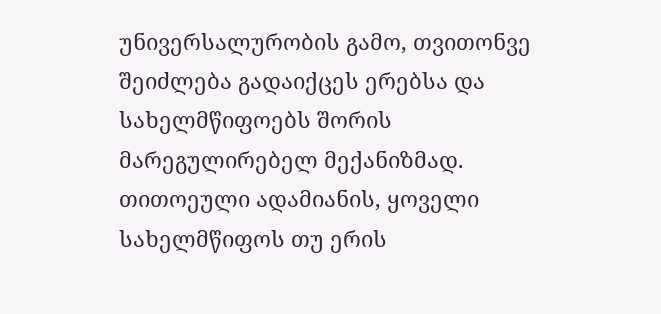უნივერსალურობის გამო, თვითონვე შეიძლება გადაიქცეს ერებსა და სახელმწიფოებს შორის მარეგულირებელ მექანიზმად. თითოეული ადამიანის, ყოველი სახელმწიფოს თუ ერის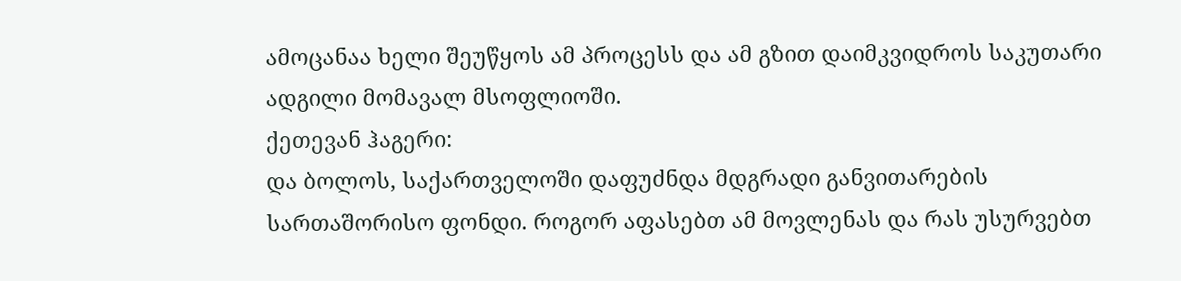ამოცანაა ხელი შეუწყოს ამ პროცესს და ამ გზით დაიმკვიდროს საკუთარი ადგილი მომავალ მსოფლიოში.
ქეთევან ჰაგერი:
და ბოლოს, საქართველოში დაფუძნდა მდგრადი განვითარების სართაშორისო ფონდი. როგორ აფასებთ ამ მოვლენას და რას უსურვებთ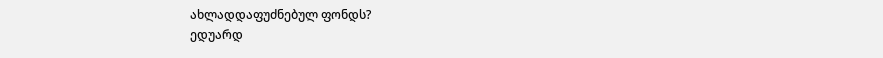ახლადდაფუძნებულ ფონდს?
ედუარდ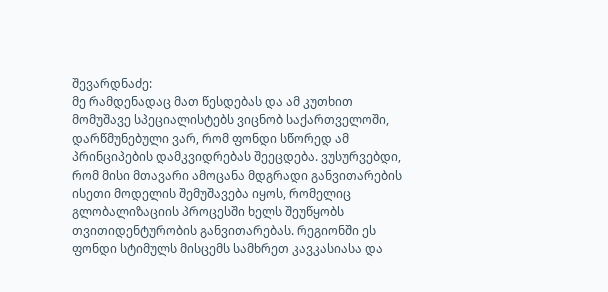შევარდნაძე:
მე რამდენადაც მათ წესდებას და ამ კუთხით მომუშავე სპეციალისტებს ვიცნობ საქართველოში, დარწმუნებული ვარ, რომ ფონდი სწორედ ამ პრინციპების დამკვიდრებას შეეცდება. ვუსურვებდი, რომ მისი მთავარი ამოცანა მდგრადი განვითარების ისეთი მოდელის შემუშავება იყოს, რომელიც გლობალიზაციის პროცესში ხელს შეუწყობს თვითიდენტურობის განვითარებას. რეგიონში ეს ფონდი სტიმულს მისცემს სამხრეთ კავკასიასა და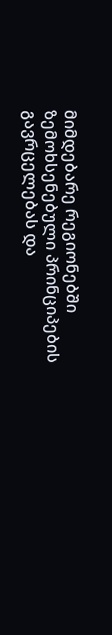მიმდებარე რეგიონებში ზემოხსენებული პრინციპების გავრცელებას და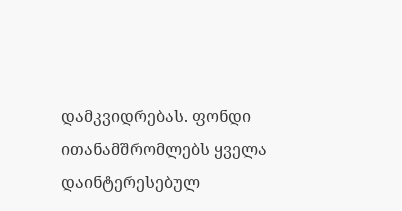დამკვიდრებას. ფონდი ითანამშრომლებს ყველა დაინტერესებულ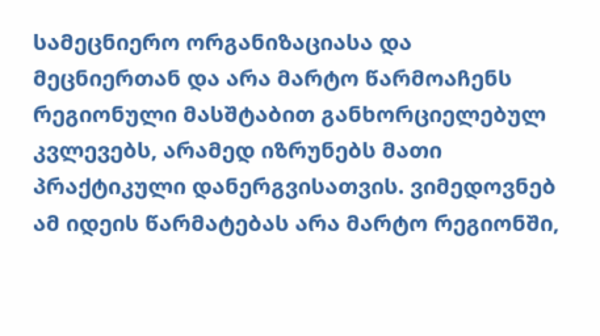სამეცნიერო ორგანიზაციასა და მეცნიერთან და არა მარტო წარმოაჩენს რეგიონული მასშტაბით განხორციელებულ კვლევებს, არამედ იზრუნებს მათი პრაქტიკული დანერგვისათვის. ვიმედოვნებ ამ იდეის წარმატებას არა მარტო რეგიონში,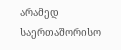არამედ საერთაშორისო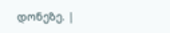დონეზე. |